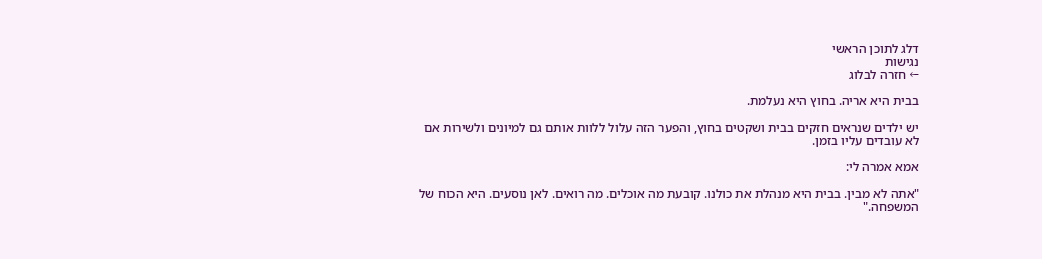דלג לתוכן הראשי
נגישות
← חזרה לבלוג

בבית היא אריה. בחוץ היא נעלמת.

יש ילדים שנראים חזקים בבית ושקטים בחוץ, והפער הזה עלול ללוות אותם גם למיונים ולשירות אם לא עובדים עליו בזמן.

אמא אמרה לי:

"אתה לא מבין. בבית היא מנהלת את כולנו. קובעת מה אוכלים. מה רואים. לאן נוסעים. היא הכוח של המשפחה."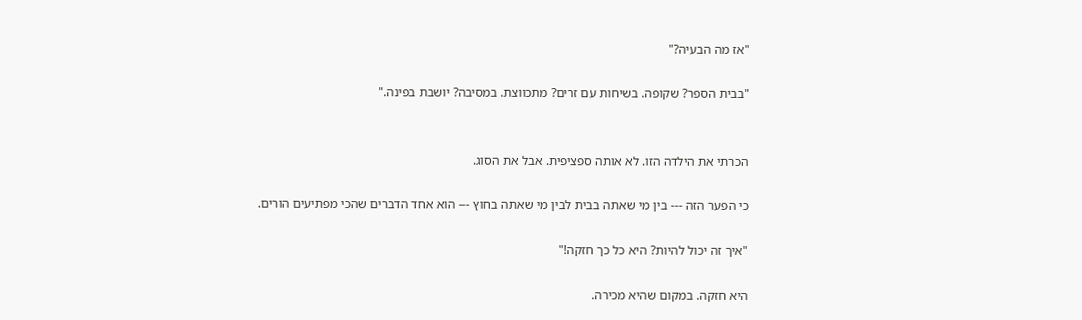"אז מה הבעיה?"

"בבית הספר? שקופה. בשיחות עם זרים? מתכווצת. במסיבה? יושבת בפינה."


הכרתי את הילדה הזו. לא אותה ספציפית. אבל את הסוג.

כי הפער הזה --- בין מי שאתה בבית לבין מי שאתה בחוץ --- הוא אחד הדברים שהכי מפתיעים הורים.

"איך זה יכול להיות? היא כל כך חזקה!"

היא חזקה. במקום שהיא מכירה.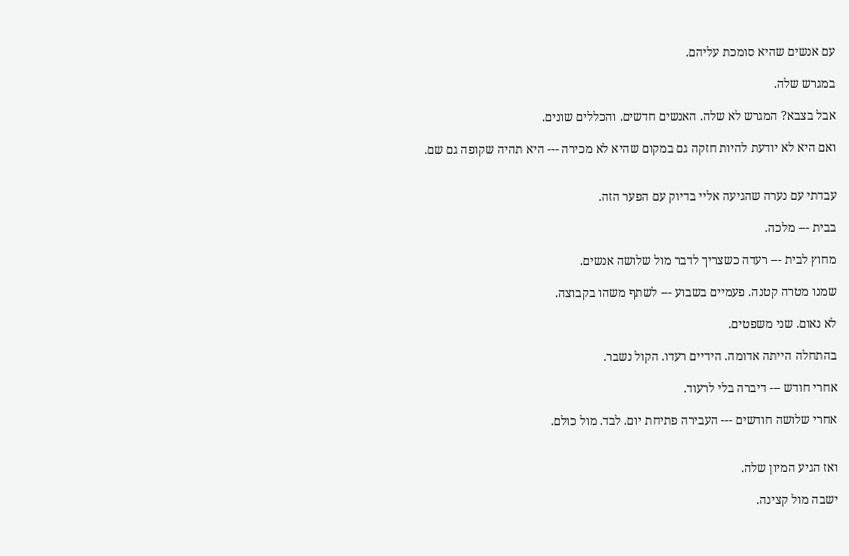עם אנשים שהיא סומכת עליהם.

במגרש שלה.

אבל בצבא? המגרש לא שלה. האנשים חדשים. והכללים שונים.

ואם היא לא יודעת להיות חזקה גם במקום שהיא לא מכירה --- היא תהיה שקופה גם שם.


עבדתי עם נערה שהגיעה אליי בדיוק עם הפער הזה.

בבית --- מלכה.

מחוץ לבית --- רעדה כשצריך לדבר מול שלושה אנשים.

שמנו מטרה קטנה. פעמיים בשבוע --- לשתף משהו בקבוצה.

לא נאום. שני משפטים.

בהתחלה הייתה אדומה. הידיים רעדו. הקול נשבר.

אחרי חודש --- דיברה בלי לרעוד.

אחרי שלושה חודשים --- העבירה פתיחת יום. לבד. מול כולם.


ואז הגיע המיון שלה.

ישבה מול קצינה.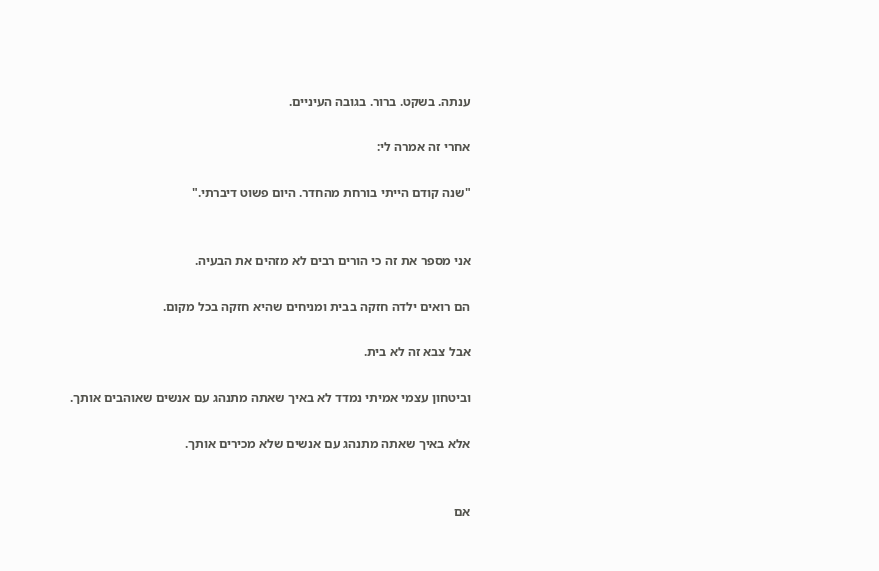ענתה. בשקט. ברור. בגובה העיניים.

אחרי זה אמרה לי:

"שנה קודם הייתי בורחת מהחדר. היום פשוט דיברתי."


אני מספר את זה כי הורים רבים לא מזהים את הבעיה.

הם רואים ילדה חזקה בבית ומניחים שהיא חזקה בכל מקום.

אבל צבא זה לא בית.

וביטחון עצמי אמיתי נמדד לא באיך שאתה מתנהג עם אנשים שאוהבים אותך.

אלא באיך שאתה מתנהג עם אנשים שלא מכירים אותך.


אם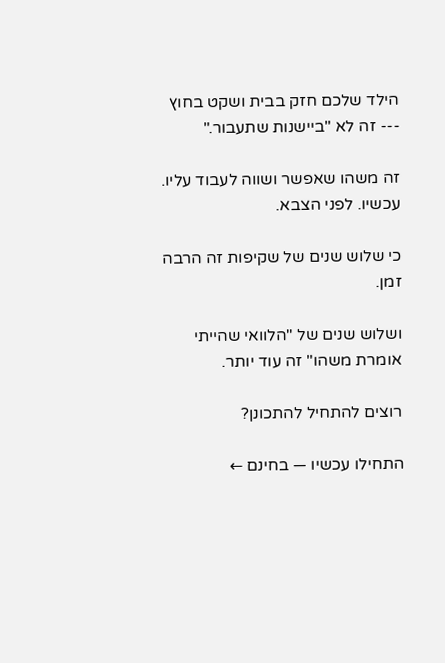הילד שלכם חזק בבית ושקט בחוץ --- זה לא "ביישנות שתעבור."

זה משהו שאפשר ושווה לעבוד עליו. עכשיו. לפני הצבא.

כי שלוש שנים של שקיפות זה הרבה זמן.

ושלוש שנים של "הלוואי שהייתי אומרת משהו" זה עוד יותר.

רוצים להתחיל להתכונן?

התחילו עכשיו — בחינם ←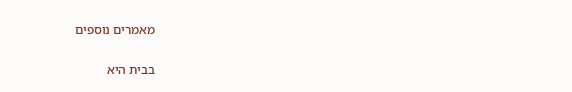מאמרים נוספים

בבית היא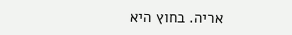אריה. בחוץ היא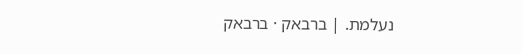נעלמת. | ברבאק · ברבאק